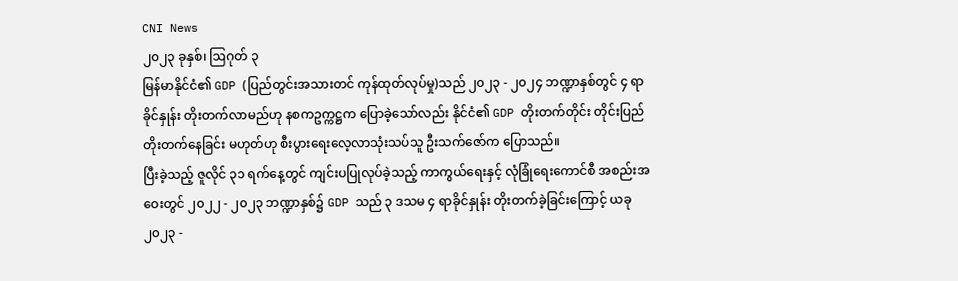CNI News
၂၀၂၃ ခုနှစ်၊ ဩဂုတ် ၃
မြန်မာနိုင်ငံ၏ GDP (ပြည်တွင်းအသားတင် ကုန်ထုတ်လုပ်မှု)သည် ၂၀၂၃ - ၂၀၂၄ ဘဏ္ဍာနှစ်တွင် ၄ ရာခိုင်နှုန်း တိုးတက်လာမည်ဟု နစကဥက္ကဋ္ဌက ပြောခဲ့သော်လည်း နိုင်ငံ၏ GDP တိုးတက်တိုင်း တိုင်းပြည်တိုးတက်နေခြင်း မဟုတ်ဟု စီးပွားရေးလေ့လာသုံးသပ်သူ ဦးသက်ဇော်က ပြောသည်။
ပြီးခဲ့သည့် ဇူလိုင် ၃၁ ရက်နေ့တွင် ကျင်းပပြုလုပ်ခဲ့သည့် ကာကွယ်ရေးနှင့် လုံခြုံရေးကောင်စီ အစည်းအဝေးတွင် ၂၀၂၂ - ၂၀၂၃ ဘဏ္ဍာနှစ်၌ GDP သည် ၃ ဒသမ ၄ ရာခိုင်နှုန်း တိုးတက်ခဲ့ခြင်းကြောင့် ယခု ၂၀၂၃ -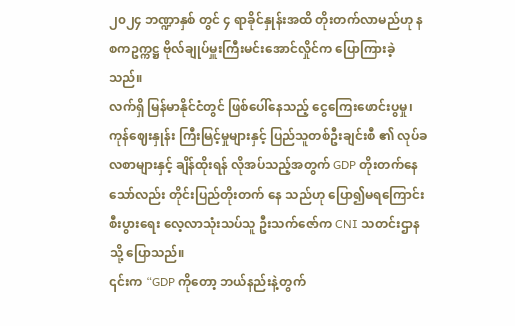၂၀၂၄ ဘဏ္ဍာနှစ် တွင် ၄ ရာခိုင်နှုန်းအထိ တိုးတက်လာမည်ဟု နစကဥက္ကဋ္ဌ ဗိုလ်ချုပ်မှူးကြီးမင်းအောင်လှိုင်က ပြောကြားခဲ့သည်။
လက်ရှိ မြန်မာနိုင်ငံတွင် ဖြစ်ပေါ်နေသည့် ငွေကြေးဖောင်းပွမှု၊ ကုန်ဈေးနှုန်း ကြီးမြင့်မှုများနှင့် ပြည်သူတစ်ဦးချင်းစီ ၏ လုပ်ခလစာများနှင့် ချိန်ထိုးရန် လိုအပ်သည့်အတွက် GDP တိုးတက်နေသော်လည်း တိုင်းပြည်တိုးတက် နေ သည်ဟု ပြော၍မရကြောင်း စီးပွားရေး လေ့လာသုံးသပ်သူ ဦးသက်ဇော်က CNI သတင်းဌာနသို့ ပြောသည်။
၎င်းက “GDP ကိုတော့ ဘယ်နည်းနဲ့တွက်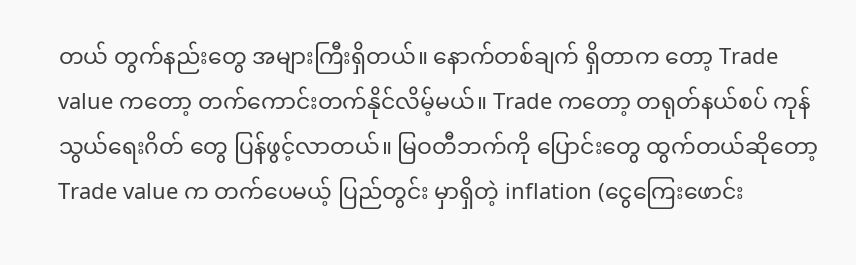တယ် တွက်နည်းတွေ အများကြီးရှိတယ်။ နောက်တစ်ချက် ရှိတာက တော့ Trade value ကတော့ တက်ကောင်းတက်နိုင်လိမ့်မယ်။ Trade ကတော့ တရုတ်နယ်စပ် ကုန်သွယ်ရေးဂိတ် တွေ ပြန်ဖွင့်လာတယ်။ မြဝတီဘက်ကို ပြောင်းတွေ ထွက်တယ်ဆိုတော့ Trade value က တက်ပေမယ့် ပြည်တွင်း မှာရှိတဲ့ inflation (ငွေကြေးဖောင်း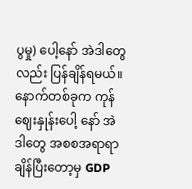ပွမှု) ပေါ့နော် အဲဒါတွေလည်း ပြန်ချိန်ရမယ်။ နောက်တစ်ခုက ကုန်ဈေးနှုန်းပေါ့ နော် အဲဒါတွေ အစစအရာရာ ချိန်ပြီးတော့မှ GDP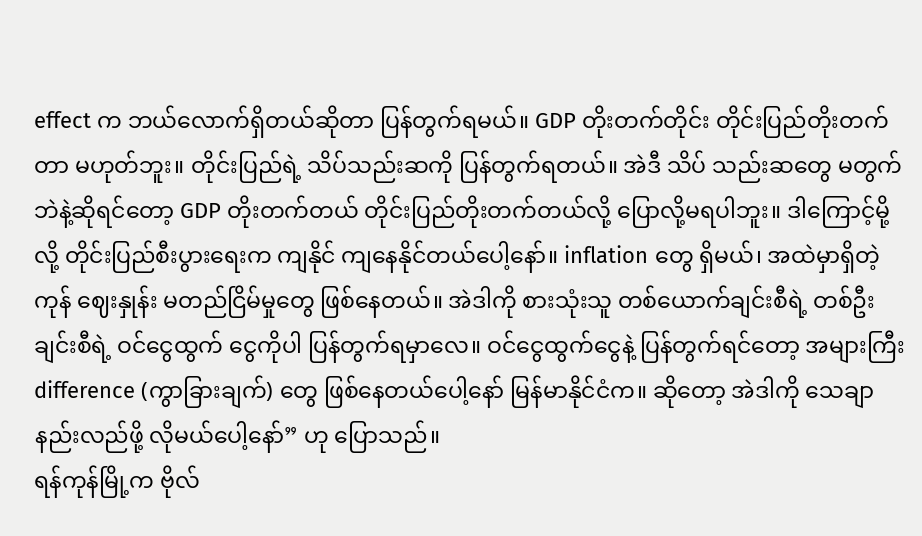effect က ဘယ်လောက်ရှိတယ်ဆိုတာ ပြန်တွက်ရမယ်။ GDP တိုးတက်တိုင်း တိုင်းပြည်တိုးတက်တာ မဟုတ်ဘူး။ တိုင်းပြည်ရဲ့ သိပ်သည်းဆကို ပြန်တွက်ရတယ်။ အဲဒီ သိပ် သည်းဆတွေ မတွက်ဘဲနဲ့ဆိုရင်တော့ GDP တိုးတက်တယ် တိုင်းပြည်တိုးတက်တယ်လို့ ပြောလို့မရပါဘူး။ ဒါကြောင့်မို့လို့ တိုင်းပြည်စီးပွားရေးက ကျနိုင် ကျနေနိုင်တယ်ပေါ့နော်။ inflation တွေ ရှိမယ်၊ အထဲမှာရှိတဲ့ ကုန် ဈေးနှုန်း မတည်ငြိမ်မှုတွေ ဖြစ်နေတယ်။ အဲဒါကို စားသုံးသူ တစ်ယောက်ချင်းစီရဲ့ တစ်ဦးချင်းစီရဲ့ ဝင်ငွေထွက် ငွေကိုပါ ပြန်တွက်ရမှာလေ။ ဝင်ငွေထွက်ငွေနဲ့ ပြန်တွက်ရင်တော့ အများကြီး difference (ကွာခြားချက်) တွေ ဖြစ်နေတယ်ပေါ့နော် မြန်မာနိုင်ငံက။ ဆိုတော့ အဲဒါကို သေချာနည်းလည်ဖို့ လိုမယ်ပေါ့နော်” ဟု ပြောသည်။
ရန်ကုန်မြို့က ဗိုလ်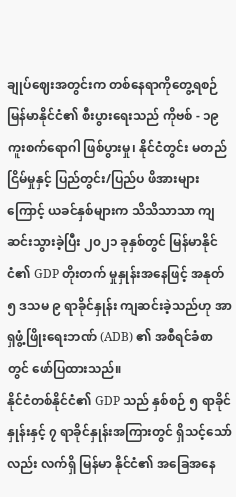ချုပ်ဈေးအတွင်းက တစ်နေရာကိုတွေ့ရစဉ်
မြန်မာနိုင်ငံ၏ စီးပွားရေးသည် ကိုဗစ် - ၁၉ ကူးစက်ရောဂါ ဖြစ်ပွားမှု၊ နိုင်ငံတွင်း မတည်ငြိမ်မှုနှင့် ပြည်တွင်း/ပြည်ပ ဖိအားများကြောင့် ယခင်နှစ်များက သိသိသာသာ ကျဆင်းသွားခဲ့ပြီး ၂၀၂၁ ခုနှစ်တွင် မြန်မာနိုင်ငံ၏ GDP တိုးတက် မှုနှုန်းအနေဖြင့် အနုတ် ၅ ဒသမ ၉ ရာခိုင်နှုန်း ကျဆင်းခဲ့သည်ဟု အာရှဖွံ့ဖြိုးရေးဘဏ် (ADB) ၏ အစီရင်ခံစာတွင် ဖော်ပြထားသည်။
နိုင်ငံတစ်နိုင်ငံ၏ GDP သည် နှစ်စဉ် ၅ ရာခိုင်နှုန်းနှင့် ၇ ရာခိုင်နှုန်းအကြားတွင် ရှိသင့်သော်လည်း လက်ရှိ မြန်မာ နိုင်ငံ၏ အခြေအနေ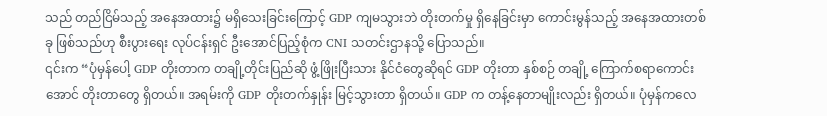သည် တည်ငြိမ်သည့် အနေအထား၌ မရှိသေးခြင်းကြောင့် GDP ကျမသွားဘဲ တိုးတက်မှု ရှိနေခြင်းမှာ ကောင်းမွန်သည့် အနေအထားတစ်ခု ဖြစ်သည်ဟု စီးပွားရေး လုပ်ငန်းရှင် ဦးအောင်ပြည့်စုံက CNI သတင်းဌာနသို့ ပြောသည်။
၎င်းက “ပုံမှန်ပေါ့ GDP တိုးတာက တချို့တိုင်းပြည်ဆို ဖွံ့ဖြိုးပြီးသား နိုင်ငံတွေဆိုရင် GDP တိုးတာ နှစ်စဉ် တချို့ ကြောက်စရာကောင်းအောင် တိုးတာတွေ ရှိတယ်။ အရမ်းကို GDP တိုးတက်နှုန်း မြင့်သွားတာ ရှိတယ်။ GDP က တန့်နေတာမျိုးလည်း ရှိတယ်။ ပုံမှန်ကလေ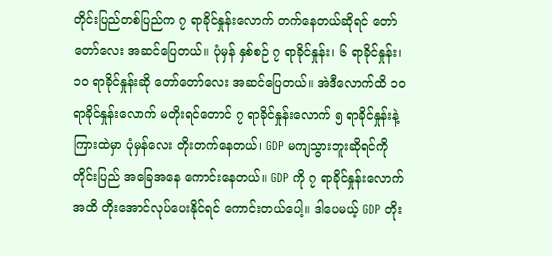တိုင်းပြည်တစ်ပြည်က ၇ ရာခိုင်နှုန်းလောက် တက်နေတယ်ဆိုရင် တော်တော်လေး အဆင်ပြေတယ်။ ပုံမှန် နှစ်စဉ် ၇ ရာခိုင်နှုန်း၊ ၆ ရာခိုင်နှုန်း၊ ၁၀ ရာခိုင်နှုန်းဆို တော်တော်လေး အဆင်ပြေတယ်။ အဲဒီလောက်ထိ ၁၀ ရာခိုင်နှုန်းလောက် မတိုးရင်တောင် ၇ ရာခိုင်နှုန်းလောက် ၅ ရာခိုင်နှုန်းနဲ့ ကြားထဲမှာ ပုံမှန်လေး တိုးတက်နေတယ်၊ GDP မကျသွားဘူးဆိုရင်ကို တိုင်းပြည် အခြေအနေ ကောင်းနေတယ်။ GDP ကို ၇ ရာခိုင်နှုန်းလောက်အထိ တိုးအောင်လုပ်ပေးနိုင်ရင် ကောင်းတယ်ပေါ့။ ဒါပေမယ့် GDP တိုး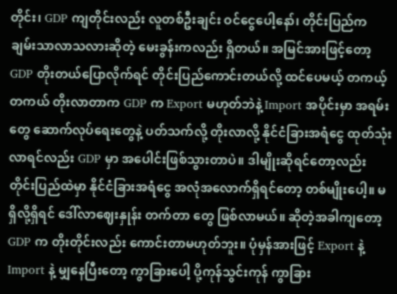တိုင်း၊ GDP ကျတိုင်းလည်း လူတစ်ဦးချင်း ဝင်ငွေပေါ့နော်၊ တိုင်းပြည်က ချမ်းသာလာသလားဆိုတဲ့ မေးခွန်းကလည်း ရှိတယ်။ အမြင်အားဖြင့်တော့ GDP တိုးတယ်ပြောလိုက်ရင် တိုင်းပြည်ကောင်းတယ်လို့ ထင်ပေမယ့် တကယ့် တကယ် တိုးလာတာက GDP က Export မဟုတ်ဘဲနဲ့ Import အပိုင်းမှာ အရမ်းတွေ ဆောက်လုပ်ရေးတွေနဲ့ ပတ်သက်လို့ တိုးလာလို့ နိုင်ငံခြားအရံငွေ ထုတ်သုံးလာရင်လည်း GDP မှာ အပေါင်းဖြစ်သွားတာပဲ။ ဒါမျိုးဆိုရင်တော့လည်း တိုင်းပြည်ထဲမှာ နိုင်ငံခြားအရံငွေ အလုံအလောက်ရှိရင်တော့ တစ်မျိုးပေါ့။ မရှိလို့ရှိရင် ဒေါ်လာဈေးနှုန်း တက်တာ တွေ ဖြစ်လာမယ်။ ဆိုတဲ့အခါကျတော့ GDP က တိုးတိုင်းလည်း ကောင်းတာမဟုတ်ဘူး။ ပုံမှန်အားဖြင့် Export နဲ့ Import နဲ့ မျှနေပြီးတော့ ကွာခြားပေါ့ ပို့ကုန်သွင်းကုန် ကွာခြား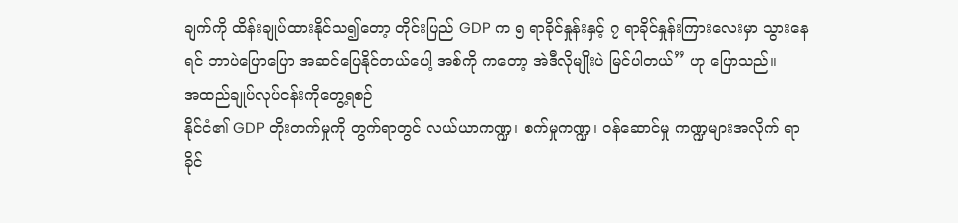ချက်ကို ထိန်းချုပ်ထားနိုင်သ၍တော့ တိုင်းပြည် GDP က ၅ ရာခိုင်နှုန်းနှင့် ၇ ရာခိုင်နှုန်းကြားလေးမှာ သွားနေရင် ဘာပဲပြောပြော အဆင်ပြေနိုင်တယ်ပေါ့ အစ်ကို ကတော့ အဲဒီလိုမျိုးပဲ မြင်ပါတယ်” ဟု ပြောသည်။
အထည်ချုပ်လုပ်ငန်းကိုတွေ့ရစဉ်
နိုင်ငံ၏ GDP တိုးတက်မှုကို တွက်ရာတွင် လယ်ယာကဏ္ဍ၊ စက်မှုကဏ္ဍ၊ ဝန်ဆောင်မှု ကဏ္ဍများအလိုက် ရာခိုင်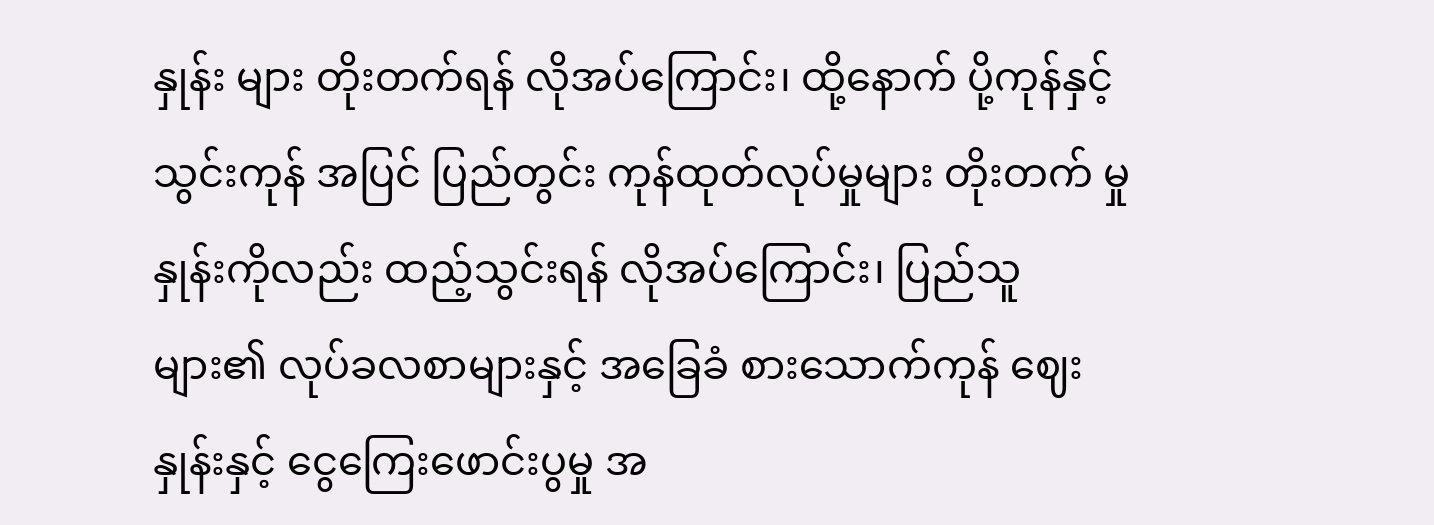နှုန်း များ တိုးတက်ရန် လိုအပ်ကြောင်း၊ ထို့နောက် ပို့ကုန်နှင့် သွင်းကုန် အပြင် ပြည်တွင်း ကုန်ထုတ်လုပ်မှုများ တိုးတက် မှုနှုန်းကိုလည်း ထည့်သွင်းရန် လိုအပ်ကြောင်း၊ ပြည်သူများ၏ လုပ်ခလစာများနှင့် အခြေခံ စားသောက်ကုန် ဈေး နှုန်းနှင့် ငွေကြေးဖောင်းပွမှု အ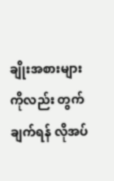ချိုးအစားများကိုလည်း တွက်ချက်ရန် လိုအပ်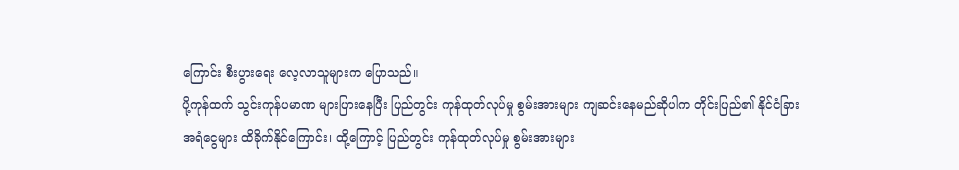ကြောင်း စီးပွားရေး လေ့လာသူများက ပြောသည်။
ပို့ကုန်ထက် သွင်းကုန်ပမာဏ များပြားနေပြီး ပြည်တွင်း ကုန်ထုတ်လုပ်မှု စွမ်းအားများ ကျဆင်းနေမည်ဆိုပါက တိုင်းပြည်၏ နိုင်ငံခြားအရံငွေများ ထိခိုက်နိုင်ကြောင်း၊ ထို့ကြောင့် ပြည်တွင်း ကုန်ထုတ်လုပ်မှု စွမ်းအားများ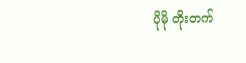ပိုမို တိုးတက်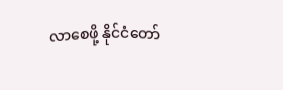လာစေဖို့ နိုင်ငံတော်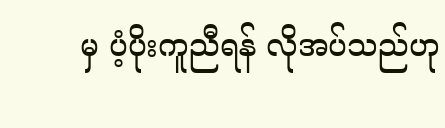မှ ပံ့ပိုးကူညီရန် လိုအပ်သည်ဟု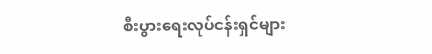စီးပွားရေးလုပ်ငန်းရှင်များ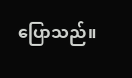ပြောသည်။